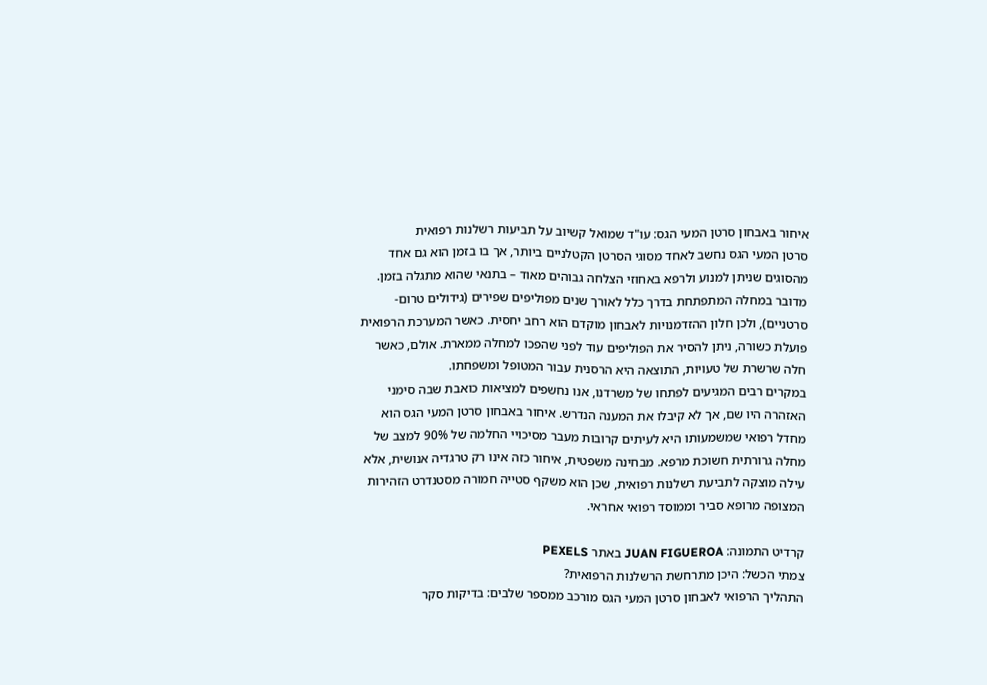איחור באבחון סרטן המעי הגס: עו"ד שמואל קשיוב על תביעות רשלנות רפואית
סרטן המעי הגס נחשב לאחד מסוגי הסרטן הקטלניים ביותר, אך בו בזמן הוא גם אחד מהסוגים שניתן למנוע ולרפא באחוזי הצלחה גבוהים מאוד – בתנאי שהוא מתגלה בזמן. מדובר במחלה המתפתחת בדרך כלל לאורך שנים מפוליפים שפירים (גידולים טרום-סרטניים), ולכן חלון ההזדמנויות לאבחון מוקדם הוא רחב יחסית. כאשר המערכת הרפואית פועלת כשורה, ניתן להסיר את הפוליפים עוד לפני שהפכו למחלה ממארת. אולם, כאשר חלה שרשרת של טעויות, התוצאה היא הרסנית עבור המטופל ומשפחתו.
במקרים רבים המגיעים לפתחו של משרדנו, אנו נחשפים למציאות כואבת שבה סימני האזהרה היו שם, אך לא קיבלו את המענה הנדרש. איחור באבחון סרטן המעי הגס הוא מחדל רפואי שמשמעותו היא לעיתים קרובות מעבר מסיכויי החלמה של 90% למצב של מחלה גרורתית חשוכת מרפא. מבחינה משפטית, איחור כזה אינו רק טרגדיה אנושית, אלא עילה מוצקה לתביעת רשלנות רפואית, שכן הוא משקף סטייה חמורה מסטנדרט הזהירות המצופה מרופא סביר וממוסד רפואי אחראי.

קרדיט התמונה: JUAN FIGUEROA באתר PEXELS
צמתי הכשל: היכן מתרחשת הרשלנות הרפואית?
התהליך הרפואי לאבחון סרטן המעי הגס מורכב ממספר שלבים: בדיקות סקר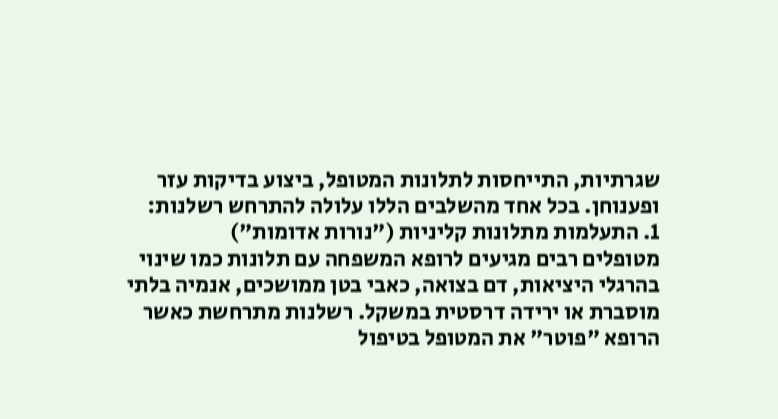שגרתיות, התייחסות לתלונות המטופל, ביצוע בדיקות עזר ופענוחן. בכל אחד מהשלבים הללו עלולה להתרחש רשלנות:
1. התעלמות מתלונות קליניות ("נורות אדומות")
מטופלים רבים מגיעים לרופא המשפחה עם תלונות כמו שינוי בהרגלי היציאות, דם בצואה, כאבי בטן ממושכים, אנמיה בלתי מוסברת או ירידה דרסטית במשקל. רשלנות מתרחשת כאשר הרופא "פוטר" את המטופל בטיפול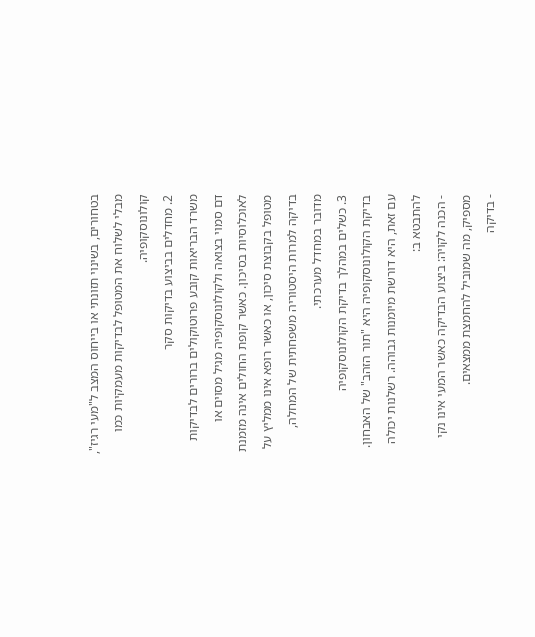בטחורים, בשינוי תזונתי או בייחוס המצב ל"מעי רגיז", מבלי לשלוח את המטופל לבדיקות מעמקיות כמו קולונוסקופיה.
2. מחדלים בביצוע בדיקות סקר
משרד הבריאות קובע פרוטוקולים ברורים לבדיקות דם סמוי בצואה ולקולונוסקופיה מגיל מסוים או לאוכלוסיות בסיכון. כאשר קופת החולים אינה מזמנת מטופל בקבוצת סיכון, או כאשר רופא אינו ממליץ על בדיקה למרות היסטוריה משפחתית של המחלה, מדובר במחדל מערכתי.
3. כשלים במהלך בדיקת הקולונוסקופיה
בדיקת הקולונוסקופיה היא "תור הזהב" של האבחון. עם זאת, היא דורשת מיומנות גבוהה. רשלנות יכולה להתבטא ב:
- הכנה לקויה: ביצוע הבדיקה כאשר המעי אינו נקי מספיק, מה שמוביל להחמצת ממצאים.
- בדיקה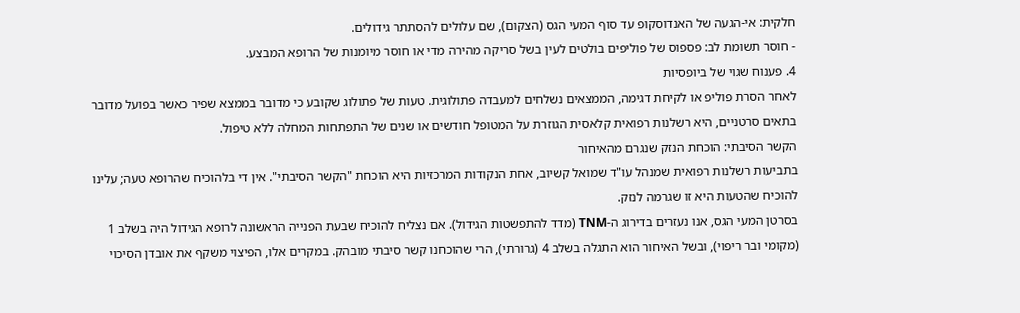חלקית: אי-הגעה של האנדוסקופ עד סוף המעי הגס (הצקום), שם עלולים להסתתר גידולים.
- חוסר תשומת לב: פספוס של פוליפים בולטים לעין בשל סריקה מהירה מדי או חוסר מיומנות של הרופא המבצע.
4. פענוח שגוי של ביופסיות
לאחר הסרת פוליפ או לקיחת דגימה, הממצאים נשלחים למעבדה פתולוגית. טעות של פתולוג שקובע כי מדובר בממצא שפיר כאשר בפועל מדובר בתאים סרטניים, היא רשלנות רפואית קלאסית הגוזרת על המטופל חודשים או שנים של התפתחות המחלה ללא טיפול.
הקשר הסיבתי: הוכחת הנזק שנגרם מהאיחור
בתביעות רשלנות רפואית שמנהל עו"ד שמואל קשיוב, אחת הנקודות המרכזיות היא הוכחת "הקשר הסיבתי". אין די בלהוכיח שהרופא טעה; עלינו להוכיח שהטעות היא זו שגרמה לנזק.
בסרטן המעי הגס, אנו נעזרים בדירוג ה-TNM (מדד להתפשטות הגידול). אם נצליח להוכיח שבעת הפנייה הראשונה לרופא הגידול היה בשלב 1 (מקומי ובר ריפוי), ובשל האיחור הוא התגלה בשלב 4 (גרורתי), הרי שהוכחנו קשר סיבתי מובהק. במקרים אלו, הפיצוי משקף את אובדן הסיכוי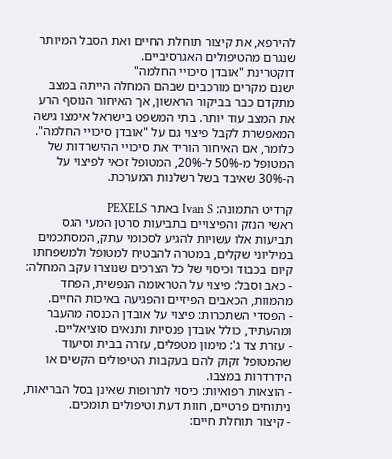להירפא, את קיצור תוחלת החיים ואת הסבל המיותר שנגרם מהטיפולים האגרסיביים.
דוקטרינת "אובדן סיכויי החלמה"
ישנם מקרים מורכבים שבהם המחלה הייתה במצב מתקדם כבר בביקור הראשון, אך האיחור הנוסף הרע את המצב עוד יותר. בתי המשפט בישראל אימצו גישה המאפשרת לקבל פיצוי גם על "אובדן סיכויי החלמה". כלומר, אם האיחור הוריד את סיכויי ההישרדות של המטופל מ-50% ל-20%, המטופל זכאי לפיצוי על ה-30% שאיבד בשל רשלנות המערכת.

קרדיט התמונה: Ivan S באתר PEXELS
ראשי הנזק והפיצויים בתביעות סרטן המעי הגס
תביעות אלו עשויות להגיע לסכומי עתק, המסתכמים במיליוני שקלים, במטרה להבטיח למטופל ולמשפחתו קיום בכבוד וכיסוי של כל הצרכים שנוצרו עקב המחלה:
- כאב וסבל: פיצוי על הטראומה הנפשית, הפחד מהמוות, הכאבים הפיזיים והפגיעה באיכות החיים.
- הפסדי השתכרות: פיצוי על אובדן הכנסה מהעבר ומהעתיד, כולל אובדן פנסיות ותנאים סוציאליים.
- עזרת צד ג': מימון מטפלים, עזרה בבית וסיעוד שהמטופל זקוק להם בעקבות הטיפולים הקשים או הידרדרות במצבו.
- הוצאות רפואיות: כיסוי לתרופות שאינן בסל הבריאות, ניתוחים פרטיים, חוות דעת וטיפולים תומכים.
- קיצור תוחלת חיים: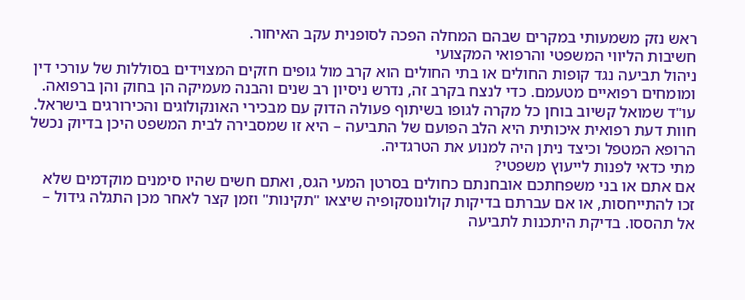ראש נזק משמעותי במקרים שבהם המחלה הפכה לסופנית עקב האיחור.
חשיבות הליווי המשפטי והרפואי המקצועי
ניהול תביעה נגד קופות החולים או בתי החולים הוא קרב מול גופים חזקים המצוידים בסוללות של עורכי דין ומומחים רפואיים מטעמם. כדי לנצח בקרב זה, נדרש ניסיון רב שנים והבנה מעמיקה הן בחוק והן ברפואה.
עו"ד שמואל קשיוב בוחן כל מקרה לגופו בשיתוף פעולה הדוק עם מבכירי האונקולוגים והכירורגים בישראל. חוות דעת רפואית איכותית היא הלב הפועם של התביעה – היא זו שמסבירה לבית המשפט היכן בדיוק נכשל הרופא המטפל וכיצד ניתן היה למנוע את הטרגדיה.
מתי כדאי לפנות לייעוץ משפטי?
אם אתם או בני משפחתכם אובחנתם כחולים בסרטן המעי הגס, ואתם חשים שהיו סימנים מוקדמים שלא זכו להתייחסות, או אם עברתם בדיקות קולונוסקופיה שיצאו "תקינות" וזמן קצר לאחר מכן התגלה גידול – אל תהססו. בדיקת היתכנות לתביעה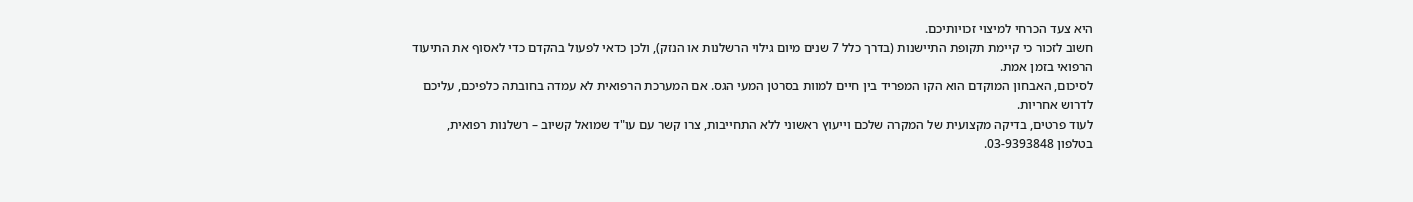היא צעד הכרחי למיצוי זכויותיכם.
חשוב לזכור כי קיימת תקופת התיישנות (בדרך כלל 7 שנים מיום גילוי הרשלנות או הנזק), ולכן כדאי לפעול בהקדם כדי לאסוף את התיעוד הרפואי בזמן אמת.
לסיכום, האבחון המוקדם הוא הקו המפריד בין חיים למוות בסרטן המעי הגס. אם המערכת הרפואית לא עמדה בחובתה כלפיכם, עליכם לדרוש אחריות.
לעוד פרטים, בדיקה מקצועית של המקרה שלכם וייעוץ ראשוני ללא התחייבות, צרו קשר עם עו"ד שמואל קשיוב – רשלנות רפואית, בטלפון 03-9393848.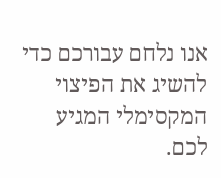אנו נלחם עבורכם כדי להשיג את הפיצוי המקסימלי המגיע לכם.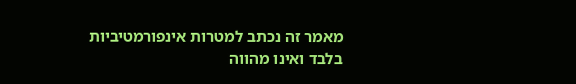מאמר זה נכתב למטרות אינפורמטיביות בלבד ואינו מהווה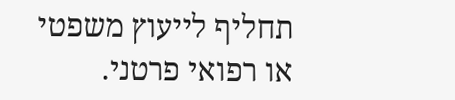תחליף לייעוץ משפטי או רפואי פרטני.